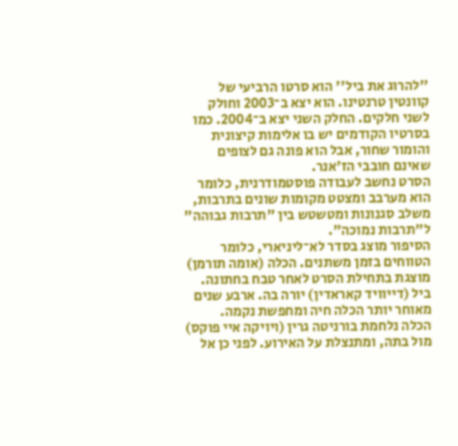''להרוג את ביל'' הוא סרטו הרביעי של קוונטין טרנטינו. הוא יצא ב־2003 וחולק לשני חלקים. החלק השני יצא ב־2004. כמו בסרטיו הקודמים יש בו אלימות קיצונית והומור שחור, אבל הוא פונה גם לצופים שאינם חובבי הז'אנר.
הסרט נחשב לעבודה פוסטמודרנית, כלומר הוא מערבב ומצטט מקומות שונים בתרבות, משלב סגנונות ומטשטש בין "תרבות גבוהה" ל"תרבות נמוכה".
הסיפור מוצג בסדר לא־ליניארי, כלומר הטווחים בזמן משתנים. הכלה (אומה תורמן) מוצגת בתחילת הסרט לאחר טבח בחתונה. ביל (דייוויד קאראדין) יורה בה. ארבע שנים מאוחר יותר הכלה חיה ומחפשת נקמה.
הכלה נלחמת בורניטה גרין (ויויקה איי פוקס) מול בתה, ומתנצלת על האירוע. לפני כן אל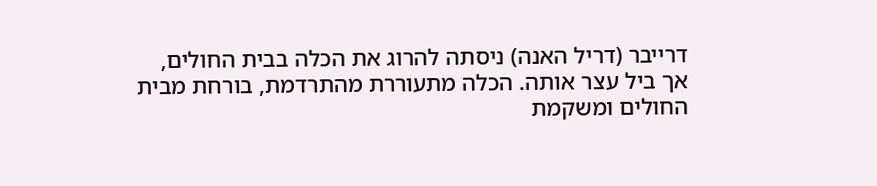דרייבר (דריל האנה) ניסתה להרוג את הכלה בבית החולים, אך ביל עצר אותה. הכלה מתעוררת מהתרדמת, בורחת מבית החולים ומשקמת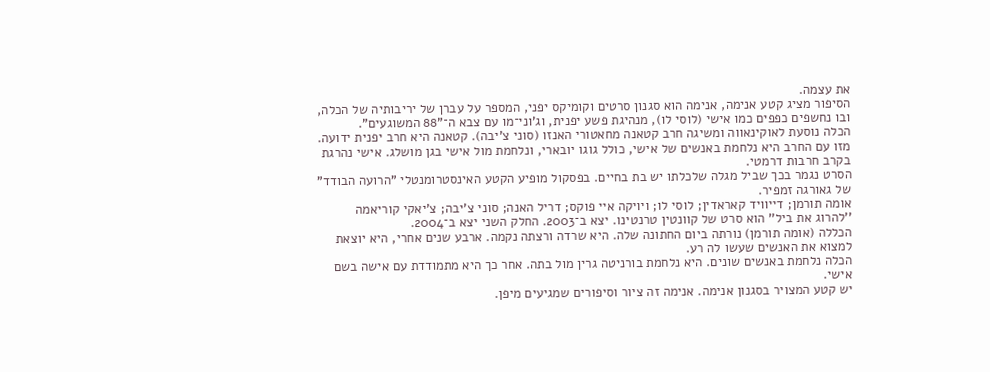את עצמה.
הסיפור מציג קטע אנימה, אנימה הוא סגנון סרטים וקומיקס יפני, המספר על עברן של יריבותיה של הכלה, ובו נחשפים כפפים כמו אישי (לוסי לו), מנהיגת פשע יפנית, וג'וני־מו עם צבא ה־"88 המשוגעים".
הכלה נוסעת לאוקינאווה ומשיגה חרב קטאנה מחאטורי האנזו (סוני צ'יבה). קטאנה היא חרב יפנית ידועה. מזו עם החרב היא נלחמת באנשים של אישי, כולל גוגו יובארי, ונלחמת מול אישי בגן מושלג. אישי נהרגת בקרב חרבות דרמטי.
הסרט נגמר בכך שביל מגלה שלכלתו יש בת בחיים. בפסקול מופיע הקטע האינסטרומנטלי "הרועה הבודד" של גאורגה זמפיר.
אומה תורמן; דייוויד קאראדין; לוסי לו; ויויקה איי פוקס; דריל האנה; סוני צ'יבה; צ'יאקי קוריאמה
''להרוג את ביל'' הוא סרט של קוונטין טרנטינו. יצא ב־2003. החלק השני יצא ב־2004.
הכללה (אומה תורמן) נורתה ביום החתונה שלה. היא שרדה ורצתה נקמה. ארבע שנים אחרי, היא יוצאת למצוא את האנשים שעשו לה רע.
הכלה נלחמת באנשים שונים. היא נלחמת בורניטה גרין מול בתה. אחר כך היא מתמודדת עם אישה בשם אישי.
יש קטע המצויר בסגנון אנימה. אנימה זה ציור וסיפורים שמגיעים מיפן.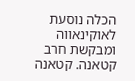הכלה נוסעת לאוקינאווה ומבקשת חרב קטאנה. קטאנה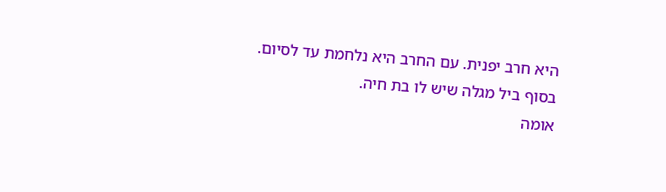היא חרב יפנית. עם החרב היא נלחמת עד לסיום. בסוף ביל מגלה שיש לו בת חיה.
אומה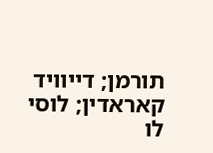תורמן; דייוויד קאראדין; לוסי לו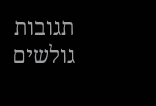תגובות גולשים